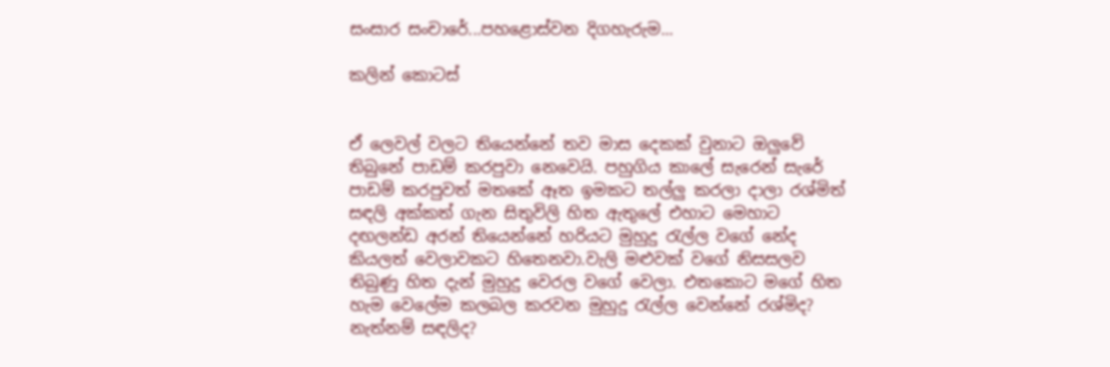සංසාර සංචාරේ...පහළොස්වන දිගහැරුම...

කලින් කොටස්


ඒ ලෙවල් වලට තියෙන්නේ තව මාස දෙකක් වුනාට ඔලුවේ තිබුනේ පාඩම් කරපුවා නෙවෙයි. පහුගිය කාලේ සැරෙන් සැරේ පාඩම් කරපුවත් මතකේ ඈත ඉමකට තල්ලු කරලා දාලා රශ්මිත් සඳලි අක්කත් ගැන සිතුවිලි හිත ඇතුලේ එහාට මෙහාට දඟලන්ඩ අරන් තියෙන්නේ හරියට මුහුදු රැල්ල වගේ නේද කියලත් වෙලාවකට හිතෙනවා.වැලි මළුවක් වගේ නිසසලව තිබුණු හිත දැන් මුහුදු වෙරල වගේ වෙලා. එතකොට මගේ හිත හැම වෙලේම කලබල කරවන මුහුදු රැල්ල වෙන්නේ රශ්මිද? නැත්නම් සඳලිද?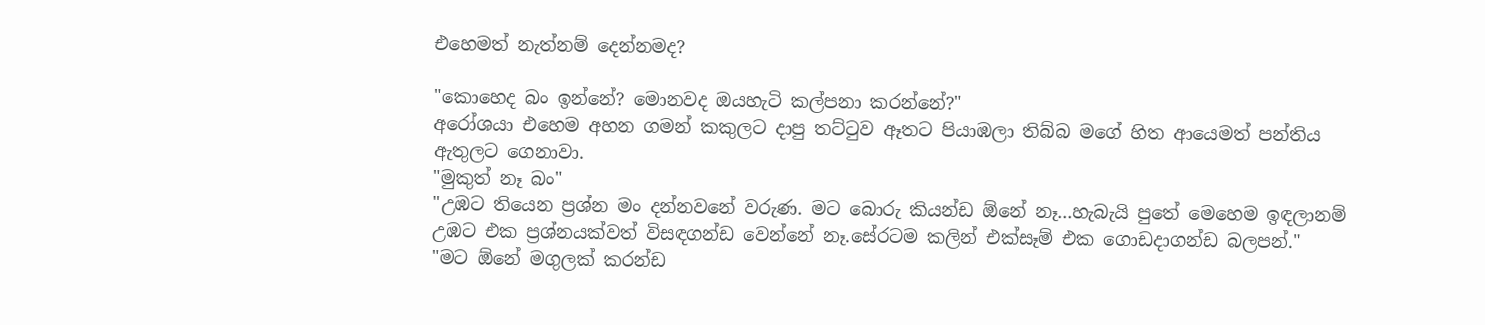එහෙමත් නැත්නම් දෙන්නමද?

"කොහෙද බං ඉන්නේ? මොනවද ඔයහැටි කල්පනා කරන්නේ?"
අරෝශයා එහෙම අහන ගමන් කකුලට දාපු තට්ටුව ඈතට පියාඹලා තිබ්බ මගේ හිත ආයෙමත් පන්තිය ඇතුලට ගෙනාවා.
"මුකුත් නෑ බං"
"උඹට තියෙන ප්‍රශ්න මං දන්නවනේ වරුණ. මට බොරු කියන්ඩ ඕනේ නෑ...හැබැයි පුතේ මෙහෙම ඉඳලානම් උඹට එක ප්‍රශ්නයක්වත් විසඳගන්ඩ වෙන්නේ නෑ.සේරටම කලින් එක්සෑම් එක ගොඩදාගන්ඩ බලපන්."
"මට ඕනේ මගුලක් කරන්ඩ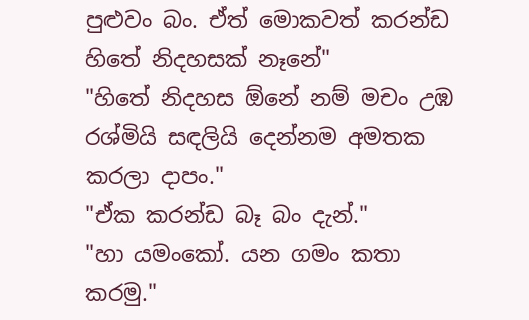පුළුවං බං. ඒත් මොකවත් කරන්ඩ හිතේ නිදහසක් නෑනේ"
"හිතේ නිදහස ඕනේ නම් මචං උඹ රශ්මියි සඳලියි දෙන්නම අමතක කරලා දාපං."
"ඒක කරන්ඩ බෑ බං දැන්."
"හා යමංකෝ. යන ගමං කතා කරමු."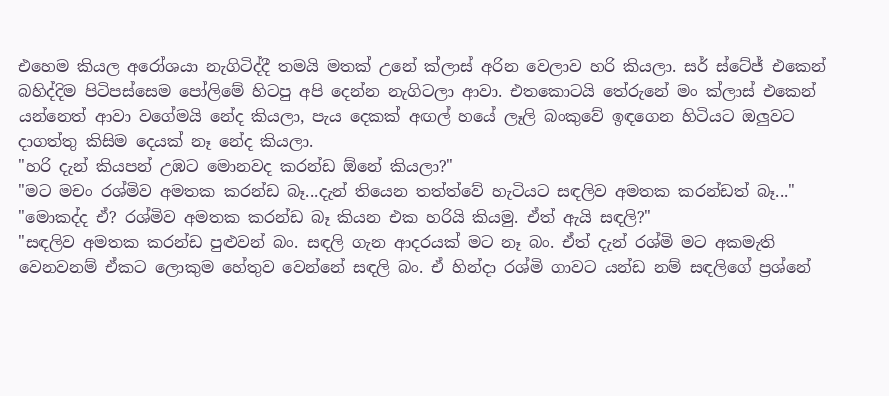එහෙම කියල අරෝශයා නැගිටිද්දී තමයි මතක් උනේ ක්ලාස් අරින වෙලාව හරි කියලා. සර් ස්ටේජ් එකෙන් බහිද්දිම පිටිපස්සෙම පෝලිමේ හිටපු අපි දෙන්න නැගිටලා ආවා. එතකොටයි තේරුනේ මං ක්ලාස් එකෙන් යන්නෙත් ආවා වගේමයි නේද කියලා, පැය දෙකක් අඟල් හයේ ලෑලි බංකුවේ ඉඳගෙන හිටියට ඔලුවට දාගත්තු කිසිම දෙයක් නෑ නේද කියලා.
"හරි දැන් කියපන් උඹට මොනවද කරන්ඩ ඕනේ කියලා?"
"මට මචං රශ්මිව අමතක කරන්ඩ බෑ...දැන් තියෙන තත්ත්වේ හැටියට සඳලිව අමතක කරන්ඩත් බෑ..."
"මොකද්ද ඒ? රශ්මිව අමතක කරන්ඩ බෑ කියන එක හරියි කියමු. ඒත් ඇයි සඳලි?"
"සඳලිව අමතක කරන්ඩ පුළුවන් බං. සඳලි ගැන ආදරයක් මට නෑ බං. ඒත් දැන් රශ්මි මට අකමැති වෙනවනම් ඒකට ලොකුම හේතුව වෙන්නේ සඳලි බං. ඒ හින්දා රශ්මි ගාවට යන්ඩ නම් සඳලිගේ ප්‍රශ්නේ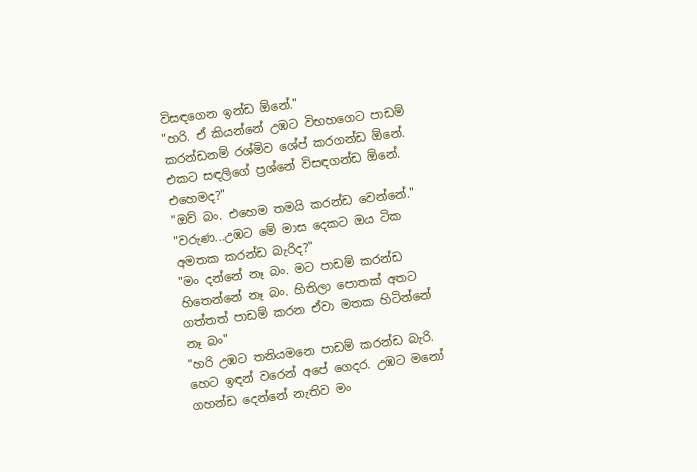විසඳගෙන ඉන්ඩ ඕනේ."
"හරි. ඒ කියන්නේ උඹට විභහගෙට පාඩම් කරන්ඩනම් රශ්මිව ශේප් කරගන්ඩ ඕනේ. එකට සඳලිගේ ප්‍රශ්නේ විසඳගන්ඩ ඕනේ. එහෙමද?"
"ඔව් බං. එහෙම තමයි කරන්ඩ වෙන්නේ."
"වරුණ...උඹට මේ මාස දෙකට ඔය ටික අමතක කරන්ඩ බැරිද?"
"මං දන්නේ නෑ බං. මට පාඩම් කරන්ඩ හිතෙන්නේ නෑ බං. හිතිලා පොතක් අතට ගත්තත් පාඩම් කරන ඒවා මතක හිටින්නේ නෑ බං"
"හරි උඹට තනියමනෙ පාඩම් කරන්ඩ බැරි. හෙට ඉඳන් වරෙන් අපේ ගෙදර. උඹට මනෝ ගහන්ඩ දෙන්නේ නැතිව මං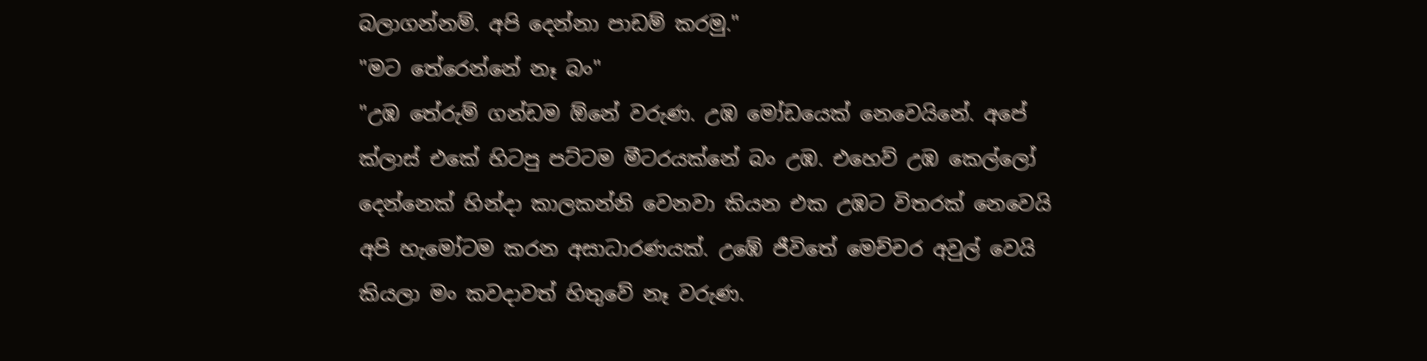බලාගන්නම්. අපි දෙන්නා පාඩම් කරමු."
"මට තේරෙන්නේ නෑ බං"
"උඹ තේරුම් ගන්ඩම ඕනේ වරුණ. උඹ මෝඩයෙක් නෙවෙයිනේ. අපේ ක්ලාස් එකේ හිටපු පට්ටම මීටරයක්නේ බං උඹ. එහෙව් උඹ කෙල්ලෝ දෙන්නෙක් හින්දා කාලකන්නි වෙනවා කියන එක උඹට විතරක් නෙවෙයි අපි හැමෝටම කරන අසාධාරණයක්. උඹේ ජීවිතේ මෙච්චර අවුල් වෙයි කියලා මං කවදාවත් හිතුවේ නෑ වරුණ.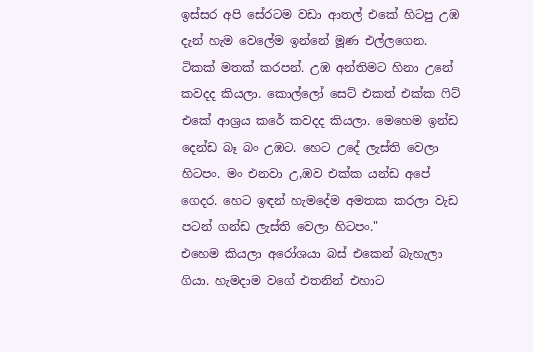ඉස්සර අපි සේරටම වඩා ආතල් එකේ හිටපු උඹ දැන් හැම වෙලේම ඉන්නේ මූණ එල්ලගෙන. ටිකක් මතක් කරපන්. උඹ අන්තිමට හිනා උනේ කවදද කියලා. කොල්ලෝ සෙට් එකත් එක්ක ෆිට් එකේ ආශ්‍රය කරේ කවදද කියලා. මෙහෙම ඉන්ඩ දෙන්ඩ බෑ බං උඹට. හෙට උදේ ලැස්ති වෙලා හිටපං. මං එනවා උ,ඹව එක්ක යන්ඩ අපේ ගෙදර. හෙට ඉඳන් හැමදේම අමතක කරලා වැඩ පටන් ගන්ඩ ලැස්ති වෙලා හිටපං."
එහෙම කියලා අරෝශයා බස් එකෙන් බැහැලා ගියා. හැමදාම වගේ එතනින් එහාට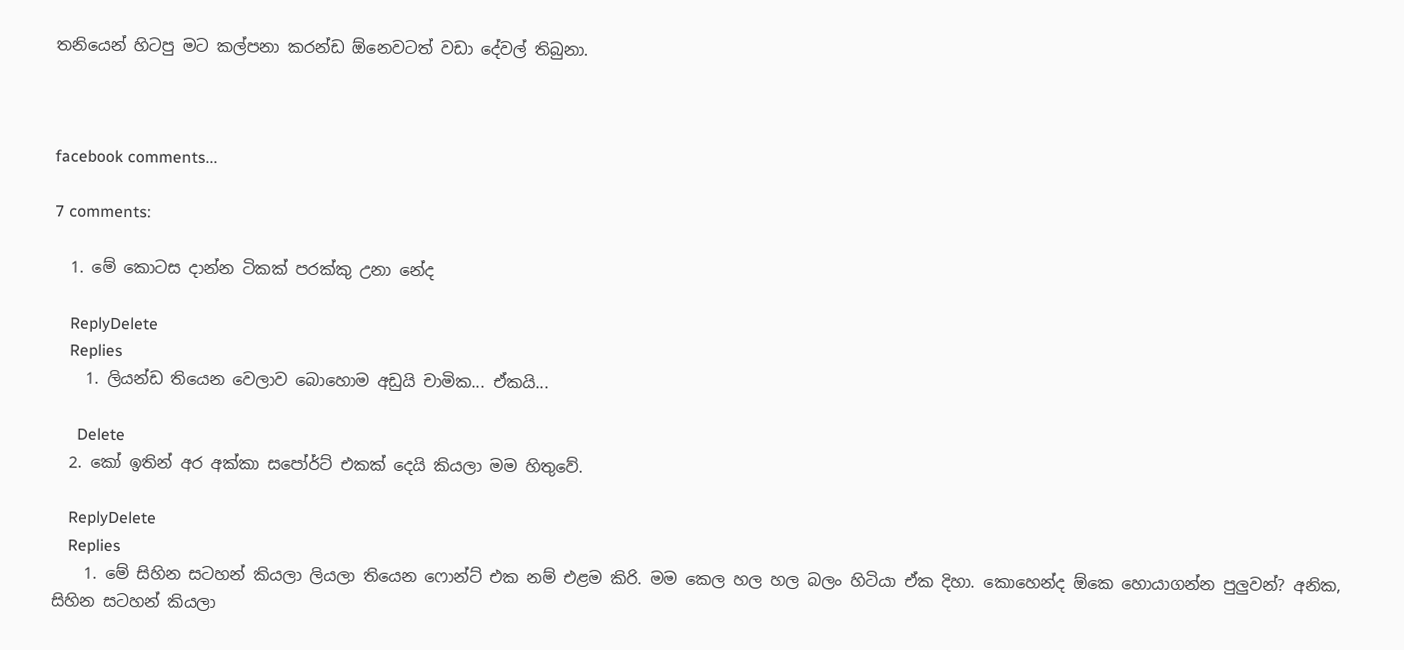තනියෙන් හිටපු මට කල්පනා කරන්ඩ ඕනෙවටත් වඩා දේවල් තිබුනා.



facebook comments...

7 comments:

  1. මේ කොටස දාන්න ටිකක් පරක්කු උනා නේද

    ReplyDelete
    Replies
    1. ලියන්ඩ තියෙන වෙලාව බොහොම අඩුයි චාමික... ඒකයි...

      Delete
  2. කෝ ඉතින් අර අක්කා සපෝර්ට් එකක් දෙයි කියලා මම හිතුවේ.

    ReplyDelete
    Replies
    1. මේ සිහින සටහන් කියලා ලියලා තියෙන ෆොන්ට් එක නම් එළම කිරි. මම කෙල හල හල බලං හිටියා ඒක දිහා. කොහෙන්ද ඕකෙ හොයාගන්න පුලුවන්? අනික, සිහින සටහන් කියලා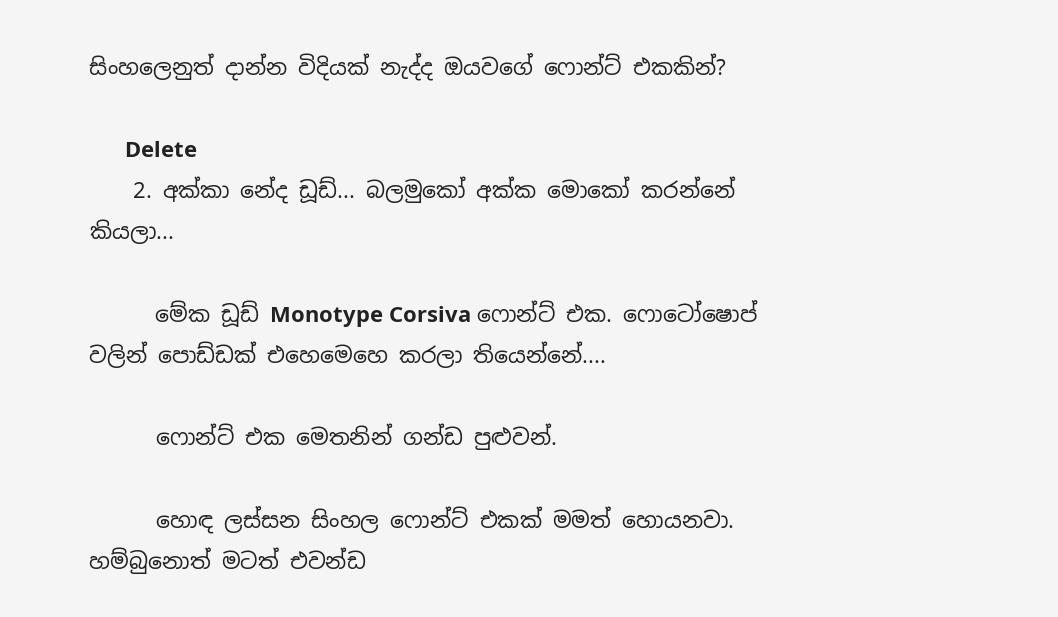සිංහලෙනුත් දාන්න විදියක් නැද්ද ඔයවගේ ෆොන්ට් එකකින්?

      Delete
    2. අක්කා නේද ඩූඩ්... බලමුකෝ අක්ක මොකෝ කරන්නේ කියලා...

      මේක ඩූඩ් Monotype Corsiva ෆොන්ට් එක. ෆොටෝෂොප් වලින් පොඩ්ඩක් එහෙමෙහෙ කරලා තියෙන්නේ....

      ෆොන්ට් එක මෙතනින් ගන්ඩ පුළුවන්.

      හොඳ ලස්සන සිංහල ෆොන්ට් එකක් මමත් හොයනවා. හම්බුනොත් මටත් එවන්ඩ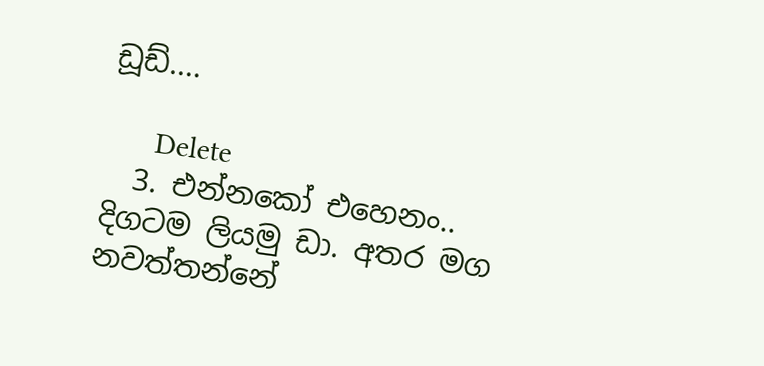ඩූඩ්....

      Delete
  3. එන්නකෝ එහෙනං.. දිගටම ලියමු ඩා. අතර මග නවත්තන්නේ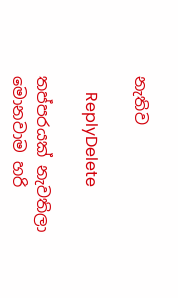නැතිව

    ReplyDelete

තප්පරයක් නැවතිලා මොනවාම හරි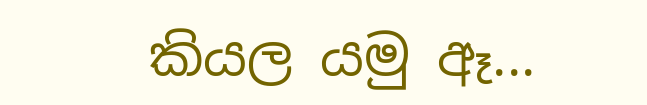කියල යමු ඈ...